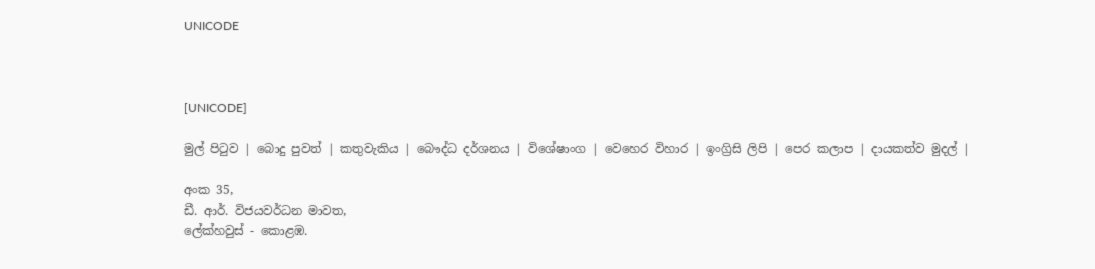UNICODE



[UNICODE]

මුල් පිටුව | බොදු පුවත් | කතුවැකිය | බෞද්ධ දර්ශනය | විශේෂාංග | වෙහෙර විහාර | ඉංග්‍රිසි ලිපි | පෙර කලාප | දායකත්ව මුදල් |

අංක 35,
ඩී. ආර්. විජයවර්ධන මාවත,
ලේක්හවුස් - කොළඹ.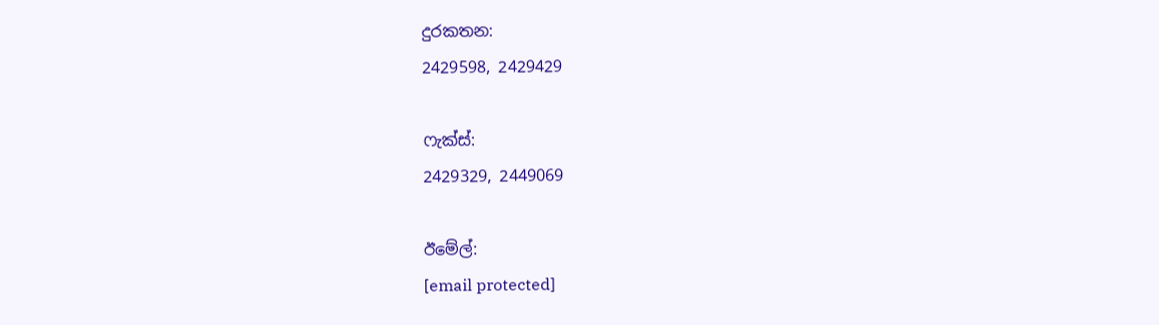දුරකතන‍‍:
2429598, 2429429

ෆැක්ස්:
2429329, 2449069

ඊමේල්:
[email protected]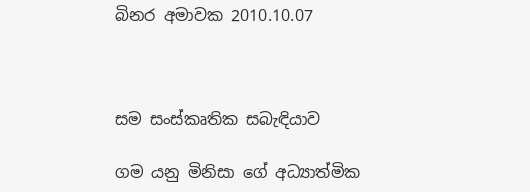බිනර අමාවක 2010.10.07



සම සංස්කෘතික සබැඳියාව

ගම යනු මිනිසා ගේ අධ්‍යාත්මික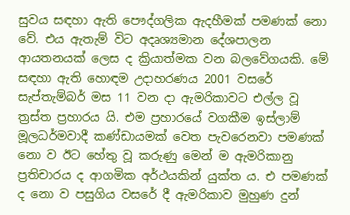සුවය සඳහා ඇති පෞද්ගලික ඇදහීමක් පමණක් නො වේ. එය ඇතැම් විට අදෘශ්‍යමාන දේශපාලන ආයතනයක් ලෙස ද ක්‍රියාත්මක වන බලවේගයකි. මේ සඳහා ඇති හොඳම උදාහරණය 2001 වසරේ සැප්තැම්බර් මස 11 වන දා ඇමරිකාවට එල්ල වූ ත්‍රස්ත ප්‍රහාරය යි. එම ප්‍රහාරයේ වගකීම ඉස්ලාම් මූලධර්මවාදී කණ්ඩායමක් වෙත පැවරෙනවා පමණක් නො ව ඊට හේතු වූ කරුණු මෙන් ම ඇමරිකානු ප්‍රතිචාරය ද ආගමික අර්ථයකින් යුක්ත ය. එ පමණක් ද නො ව පසුගිය වසරේ දී ඇමරිකාව මුහුණ දුන්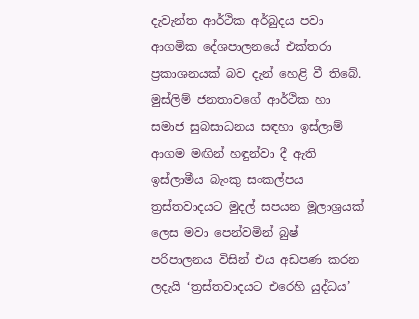දැවැන්ත ආර්ථික අර්බුදය පවා ආගමික දේශපාලනයේ එක්තරා ප්‍රකාශනයක් බව දැන් හෙළි වී තිබේ. මුස්ලිම් ජනතාවගේ ආර්ථික හා සමාජ සුබසාධනය සඳහා ඉස්ලාම් ආගම මඟින් හඳුන්වා දී ඇති ඉස්ලාමීය බැංකු සංකල්පය ත්‍රස්තවාදයට මුදල් සපයන මූලාශ්‍රයක් ලෙස මවා පෙන්වමින් බුෂ් පරිපාලනය විසින් එය අඩපණ කරන ලදැයි ‘ත්‍රස්තවාදයට එරෙහි යුද්ධය’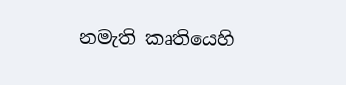නමැති කෘතියෙහි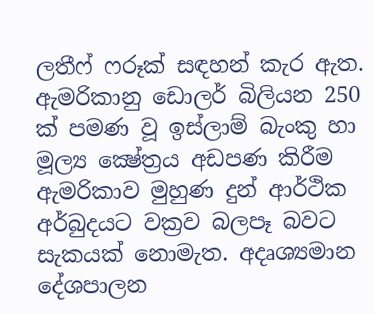ලතීෆ් ෆරූක් සඳහන් කැර ඇත. ඇමරිකානු ඩොලර් බිලියන 250 ක් පමණ වූ ඉස්ලාම් බැංකු හා මූල්‍ය ක්‍ෂේත්‍රය අඩපණ කිරීම ඇමරිකාව මුහුණ දුන් ආර්ථික අර්බුදයට වක්‍රව බලපෑ බවට සැකයක් නොමැත. අදෘශ්‍යමාන දේශපාලන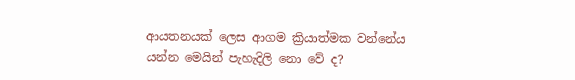ආයතනයක් ලෙස ආගම ක්‍රියාත්මක වන්නේය යන්න මෙයින් පැහැදිලි නො වේ ද?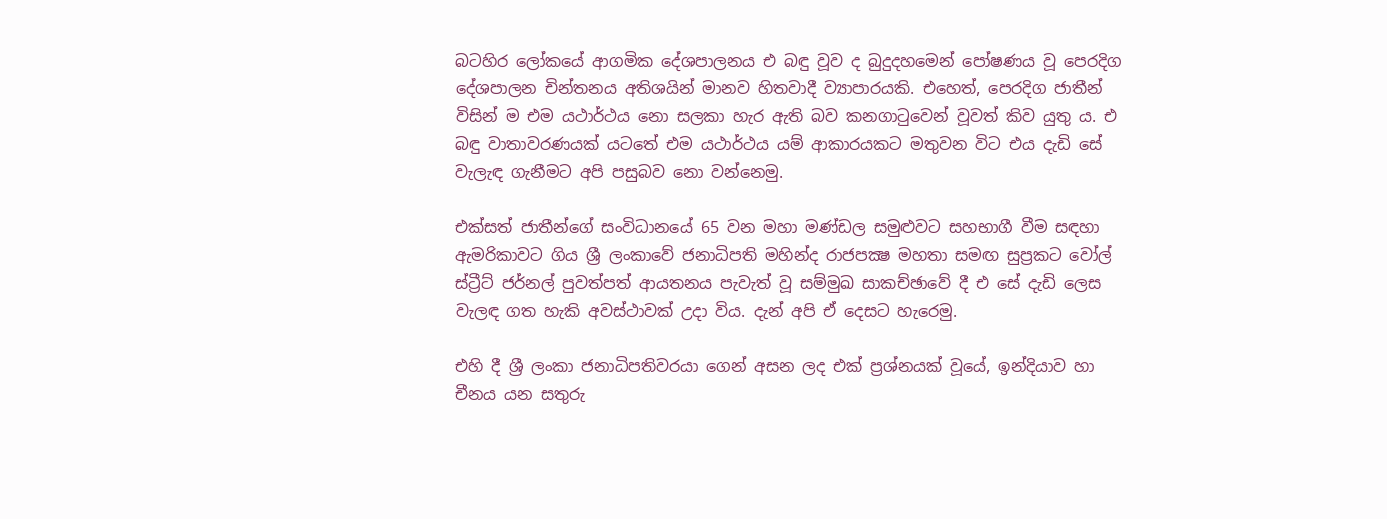බටහිර ලෝකයේ ආගමික දේශපාලනය එ බඳු වූව ද බුදුදහමෙන් පෝෂණය වූ පෙරදිග දේශපාලන චින්තනය අතිශයින් මානව හිතවාදී ව්‍යාපාරයකි. එහෙත්, පෙරදිග ජාතීන් විසින් ම එම යථාර්ථය නො සලකා හැර ඇති බව කනගාටුවෙන් වූවත් කිව යුතු ය. එ බඳු වාතාවරණයක් යටතේ එම යථාර්ථය යම් ආකාරයකට මතුවන විට එය දැඩි සේ වැලැඳ ගැනීමට අපි පසුබව නො වන්නෙමු.

එක්සත් ජාතීන්ගේ සංවිධානයේ 65 වන මහා මණ්ඩල සමුළුවට සහභාගී වීම සඳහා ඇමරිකාවට ගිය ශ්‍රී ලංකාවේ ජනාධිපති මහින්ද රාජපක්‍ෂ මහතා සමඟ සුප්‍රකට වෝල් ස්ට්‍රීට් ජර්නල් පුවත්පත් ආයතනය පැවැත් වූ සම්මුඛ සාකච්ඡාවේ දී එ සේ දැඩි ලෙස වැලඳ ගත හැකි අවස්ථාවක් උදා විය. දැන් අපි ඒ දෙසට හැරෙමු.

එහි දී ශ්‍රී ලංකා ජනාධිපතිවරයා ගෙන් අසන ලද එක් ප්‍රශ්නයක් වූයේ, ඉන්දියාව හා චීනය යන සතුරු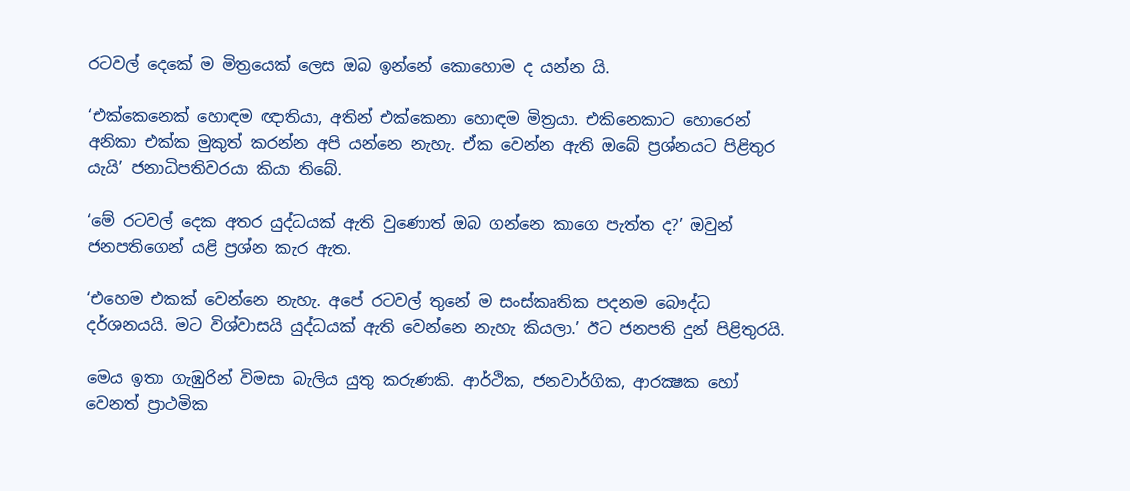රටවල් දෙකේ ම මිත්‍රයෙක් ලෙස ඔබ ඉන්නේ කොහොම ද යන්න යි.

‘එක්කෙනෙක් හොඳම ඥාතියා, අතින් එක්කෙනා හොඳම මිත්‍රයා. එකිනෙකාට හොරෙන් අනිකා එක්ක මුකුත් කරන්න අපි යන්නෙ නැහැ. ඒක වෙන්න ඇති ඔබේ ප්‍රශ්නයට පිළිතුර යැයි’ ජනාධිපතිවරයා කියා තිබේ.

‘මේ රටවල් දෙක අතර යුද්ධයක් ඇති වුණොත් ඔබ ගන්නෙ කාගෙ පැත්ත ද?’ ඔවුන් ජනපතිගෙන් යළි ප්‍රශ්න කැර ඇත.

‘එහෙම එකක් වෙන්නෙ නැහැ. අපේ රටවල් තුනේ ම සංස්කෘතික පදනම බෞද්ධ දර්ශනයයි. මට විශ්වාසයි යුද්ධයක් ඇති වෙන්නෙ නැහැ කියලා.’ ඊට ජනපති දුන් පිළිතුරයි.

මෙය ඉතා ගැඹුරින් විමසා බැලිය යුතු කරුණකි. ආර්ථික, ජනවාර්ගික, ආරක්‍ෂක හෝ වෙනත් ප්‍රාථමික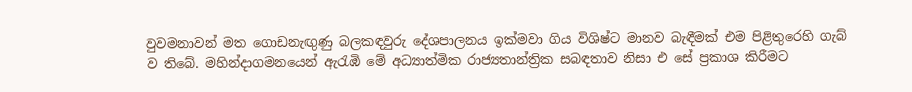වුවමනාවන් මත ගොඩනැඟුණු බලකඳවුරු දේශපාලනය ඉක්මවා ගිය විශිෂ්ට මානව බැඳීමක් එම පිළිතුරෙහි ගැබ් ව තිබේ. මහින්දාගමනයෙන් ඇරැඹි මේ අධ්‍යාත්මික රාජ්‍යතාන්ත්‍රික සබඳතාව නිසා එ සේ ප්‍රකාශ කිරීමට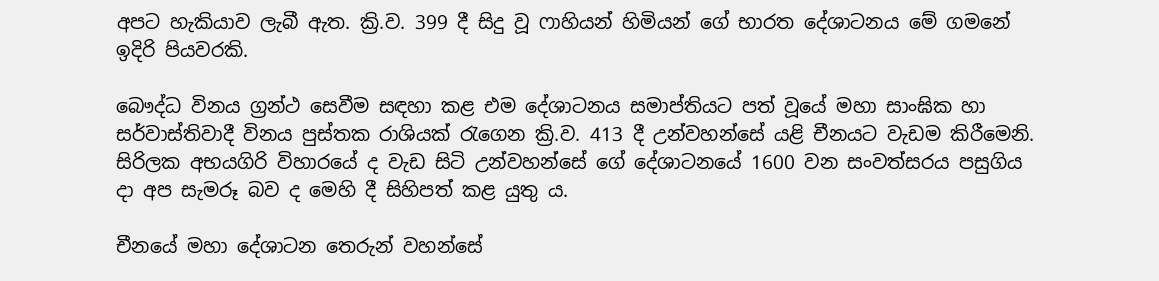අපට හැකියාව ලැබී ඇත. ක්‍රි.ව. 399 දී සිදු වූ ෆාහියන් හිමියන් ගේ භාරත දේශාටනය මේ ගමනේ ඉදිරි පියවරකි.

බෞද්ධ විනය ග්‍රන්ථ සෙවීම සඳහා කළ එම දේශාටනය සමාප්තියට පත් වූයේ මහා සාංඝික හා සර්වාස්තිවාදී විනය පුස්තක රාශියක් රැගෙන ක්‍රි.ව. 413 දී උන්වහන්සේ යළි චීනයට වැඩම කිරීමෙනි. සිරිලක අභයගිරි විහාරයේ ද වැඩ සිටි උන්වහන්සේ ගේ දේශාටනයේ 1600 වන සංවත්සරය පසුගිය දා අප සැමරූ බව ද මෙහි දී සිහිපත් කළ යුතු ය.

චීනයේ මහා දේශාටන තෙරුන් වහන්සේ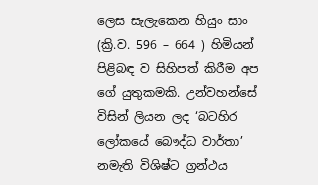ලෙස සැලැකෙන හියුං සාං (ක්‍රි.ව. 596 – 664 ) හිමියන් පිළිබඳ ව සිහිපත් කිරීම අප ගේ යුතුකමකි. උන්වහන්සේ විසින් ලියන ලද ‘බටහිර ලෝකයේ බෞද්ධ වාර්තා’ නමැති විශිෂ්ට ග්‍රන්ථය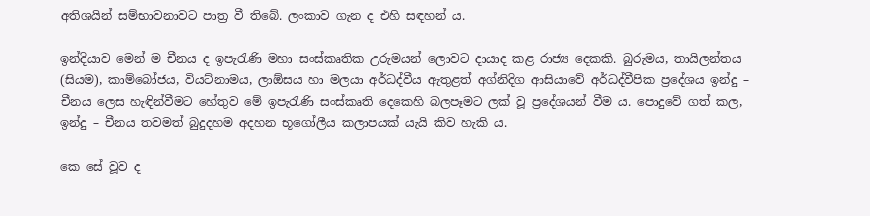අතිශයින් සම්භාවනාවට පාත්‍ර වී තිබේ. ලංකාව ගැන ද එහි සඳහන් ය.

ඉන්දියාව මෙන් ම චීනය ද ඉපැරැණි මහා සංස්කෘතික උරුමයන් ලොවට දායාද කළ රාජ්‍ය දෙකකි. බුරුමය, තායිලන්තය (සියම), කාම්බෝජය, වියට්නාමය, ලාඕසය හා මලයා අර්ධද්වීය ඇතුළත් අග්නිදිග ආසියාවේ අර්ධද්වීපික ප්‍රදේශය ඉන්දු – චීනය ලෙස හැඳින්වීමට හේතුව මේ ඉපැරැණි සංස්කෘති දෙකෙහි බලපෑමට ලක් වූ ප්‍රදේශයන් වීම ය. පොදුවේ ගත් කල, ඉන්දු – චීනය තවමත් බුදුදහම අදහන භූගෝලීය කලාපයක් යැයි කිව හැකි ය.

කෙ සේ වූව ද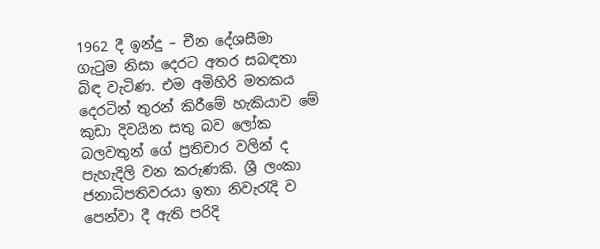1962 දී ඉන්දු – චීන දේශසීමා ගැටුම නිසා දෙරට අතර සබඳතා බිඳ වැටිණ. එම අමිහිරි මතකය දෙරටින් තුරන් කිරීමේ හැකියාව මේ කුඩා දිවයින සතු බව ලෝක බලවතුන් ගේ ප්‍රතිචාර වලින් ද පැහැදිලි වන කරුණකි. ශ්‍රී ලංකා ජනාධිපතිවරයා ඉතා නිවැරැදි ව පෙන්වා දී ඇති පරිදි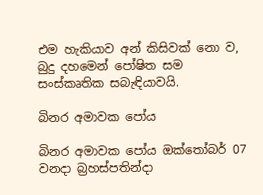එම හැකියාව අන් කිසිවක් නො ව, බුදු දහමෙන් පෝෂිත සම සංස්කෘතික සබැඳියාවයි.

බිනර අමාවක පෝය

බිනර අමාවක පෝය ඔක්තෝබර් 07 වනදා බ්‍රහස්පතින්දා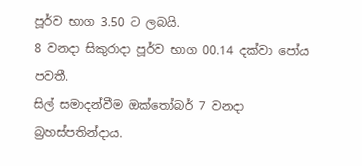පූර්ව භාග 3.50 ට ලබයි.
8 වනදා සිකුරාදා පූර්ව භාග 00.14 දක්වා පෝය පවතී.
සිල් සමාදන්වීම ඔක්තෝබර් 7 වනදා බ්‍රහස්පතින්දාය.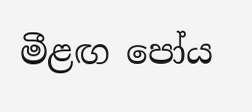මීළඟ පෝය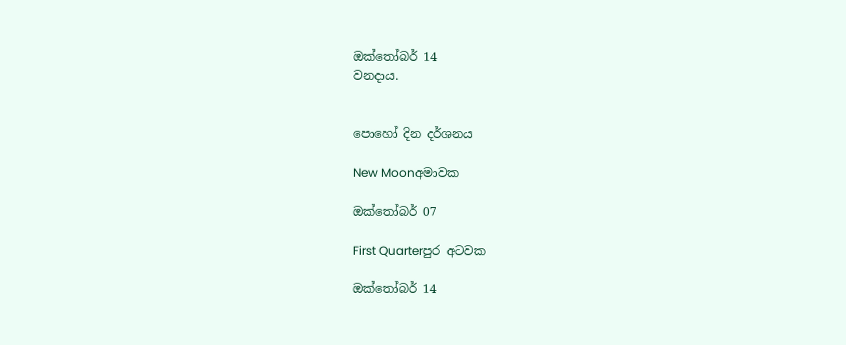ඔක්තෝබර් 14
වනදාය.


පොහෝ දින දර්ශනය

New Moonඅමාවක

ඔක්තෝබර් 07

First Quarterපුර අටවක

ඔක්තෝබර් 14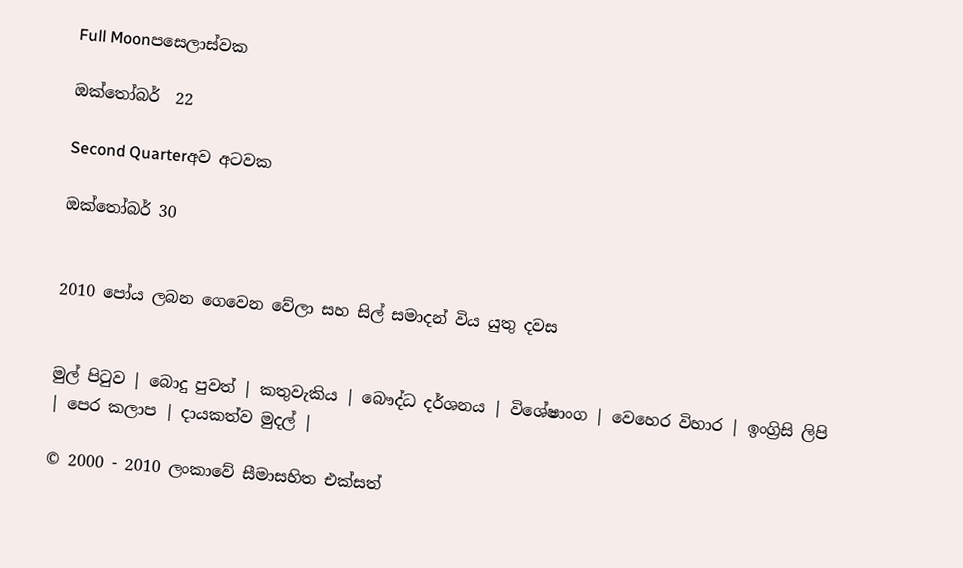Full Moonපසෙලාස්වක

ඔක්තෝබර්  22

Second Quarterඅව අටවක

ඔක්තෝබර් 30


2010 පෝය ලබන ගෙවෙන වේලා සහ සිල් සමාදන් විය යුතු දවස


මුල් පිටුව | බොදු පුවත් | කතුවැකිය | බෞද්ධ දර්ශනය | විශේෂාංග | වෙහෙර විහාර | ඉංග්‍රිසි ලිපි | පෙර කලාප | දායකත්ව මුදල් |

© 2000 - 2010 ලංකාවේ සීමාසහිත එක්සත්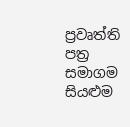ප්‍රවෘත්ති පත්‍ර සමාගම
සියළුම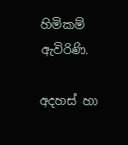හිමිකම් ඇවිරිණි.

අදහස් හා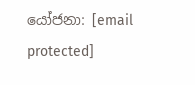යෝජනා: [email protected]